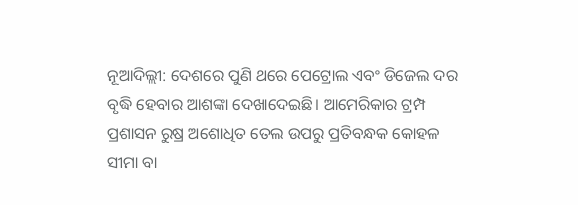ନୂଆଦିଲ୍ଲୀ: ଦେଶରେ ପୁଣି ଥରେ ପେଟ୍ରୋଲ ଏବଂ ଡିଜେଲ ଦର ବୃଦ୍ଧି ହେବାର ଆଶଙ୍କା ଦେଖାଦେଇଛି। ଆମେରିକାର ଟ୍ରମ୍ପ ପ୍ରଶାସନ ରୁଷ୍ର ଅଶୋଧିତ ତେଲ ଉପରୁ ପ୍ରତିବନ୍ଧକ କୋହଳ ସୀମା ବା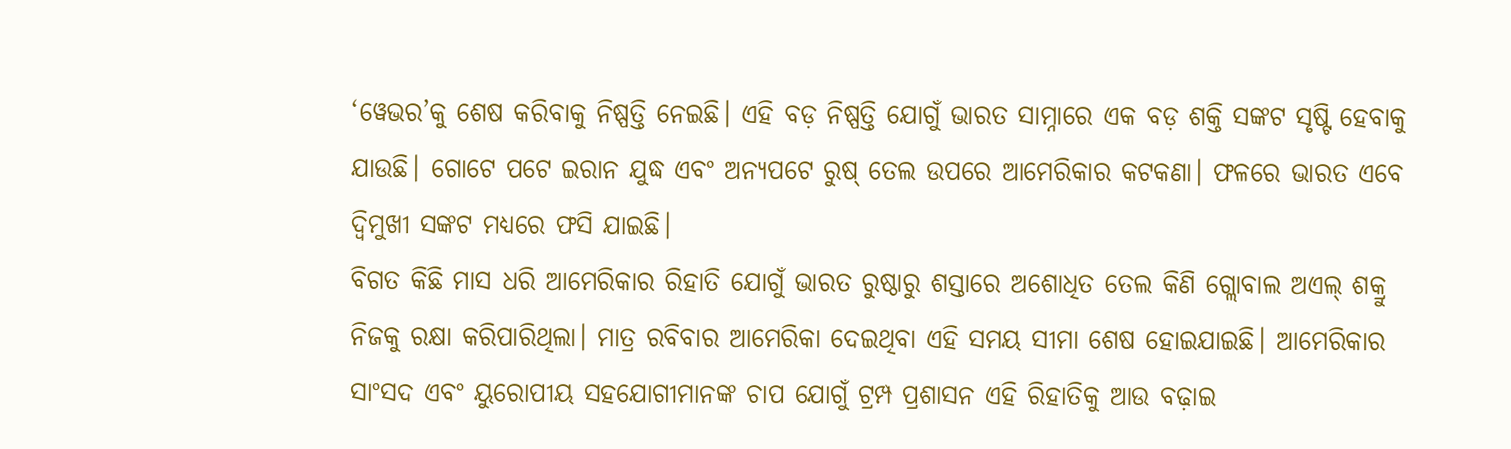‘ୱେଭର’କୁ ଶେଷ କରିବାକୁ ନିଷ୍ପତ୍ତି ନେଇଛି। ଏହି ବଡ଼ ନିଷ୍ପତ୍ତି ଯୋଗୁଁ ଭାରତ ସାମ୍ନାରେ ଏକ ବଡ଼ ଶକ୍ତି ସଙ୍କଟ ସୃଷ୍ଟି ହେବାକୁ ଯାଉଛି। ଗୋଟେ ପଟେ ଇରାନ ଯୁଦ୍ଧ ଏବଂ ଅନ୍ୟପଟେ ରୁଷ୍ ତେଲ ଉପରେ ଆମେରିକାର କଟକଣା। ଫଳରେ ଭାରତ ଏବେ ଦ୍ୱିମୁଖୀ ସଙ୍କଟ ମଧ୍ୟରେ ଫସି ଯାଇଛି।
ବିଗତ କିଛି ମାସ ଧରି ଆମେରିକାର ରିହାତି ଯୋଗୁଁ ଭାରତ ରୁଷ୍ଠାରୁ ଶସ୍ତାରେ ଅଶୋଧିତ ତେଲ କିଣି ଗ୍ଲୋବାଲ ଅଏଲ୍ ଶକ୍ରୁ ନିଜକୁ ରକ୍ଷା କରିପାରିଥିଲା। ମାତ୍ର ରବିବାର ଆମେରିକା ଦେଇଥିବା ଏହି ସମୟ ସୀମା ଶେଷ ହୋଇଯାଇଛି। ଆମେରିକାର ସାଂସଦ ଏବଂ ୟୁରୋପୀୟ ସହଯୋଗୀମାନଙ୍କ ଚାପ ଯୋଗୁଁ ଟ୍ରମ୍ପ ପ୍ରଶାସନ ଏହି ରିହାତିକୁ ଆଉ ବଢ଼ାଇ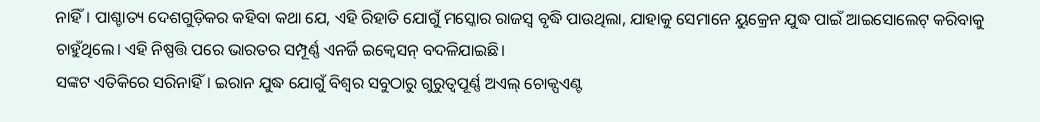ନାହିଁ। ପାଶ୍ଚାତ୍ୟ ଦେଶଗୁଡ଼ିକର କହିବା କଥା ଯେ, ଏହି ରିହାତି ଯୋଗୁଁ ମସ୍କୋର ରାଜସ୍ୱ ବୃଦ୍ଧି ପାଉଥିଲା, ଯାହାକୁ ସେମାନେ ୟୁକ୍ରେନ ଯୁଦ୍ଧ ପାଇଁ ଆଇସୋଲେଟ୍ କରିବାକୁ ଚାହୁଁଥିଲେ। ଏହି ନିଷ୍ପତ୍ତି ପରେ ଭାରତର ସମ୍ପୂର୍ଣ୍ଣ ଏନର୍ଜି ଇକ୍ୱେସନ୍ ବଦଳିଯାଇଛି।
ସଙ୍କଟ ଏତିକିରେ ସରିନାହିଁ। ଇରାନ ଯୁଦ୍ଧ ଯୋଗୁଁ ବିଶ୍ୱର ସବୁଠାରୁ ଗୁରୁତ୍ୱପୂର୍ଣ୍ଣ ଅଏଲ୍ ଚୋକ୍ପଏଣ୍ଟ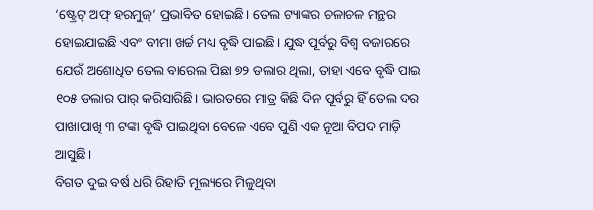‘ଷ୍ଟ୍ରେଟ୍ ଅଫ୍ ହରମୁଜ୍’ ପ୍ରଭାବିତ ହୋଇଛି। ତେଲ ଟ୍ୟାଙ୍କର ଚଳାଚଳ ମନ୍ଥର ହୋଇଯାଇଛି ଏବଂ ବୀମା ଖର୍ଚ୍ଚ ମଧ୍ୟ ବୃଦ୍ଧି ପାଇଛି। ଯୁଦ୍ଧ ପୂର୍ବରୁ ବିଶ୍ୱ ବଜାରରେ ଯେଉଁ ଅଶୋଧିତ ତେଲ ବାରେଲ ପିଛା ୭୨ ଡଲାର ଥିଲା, ତାହା ଏବେ ବୃଦ୍ଧି ପାଇ ୧୦୫ ଡଲାର ପାର୍ କରିସାରିଛି। ଭାରତରେ ମାତ୍ର କିଛି ଦିନ ପୂର୍ବରୁ ହିଁ ତେଲ ଦର ପାଖାପାଖି ୩ ଟଙ୍କା ବୃଦ୍ଧି ପାଇଥିବା ବେଳେ ଏବେ ପୁଣି ଏକ ନୂଆ ବିପଦ ମାଡ଼ି ଆସୁଛି।
ବିଗତ ଦୁଇ ବର୍ଷ ଧରି ରିହାତି ମୂଲ୍ୟରେ ମିଳୁଥିବା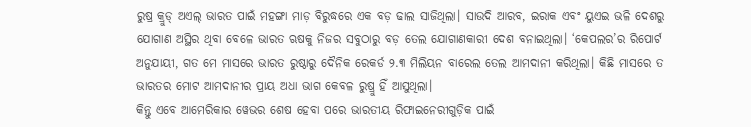ରୁଷ୍ର କ୍ରୁଡ୍ ଅଏଲ୍ ଭାରତ ପାଇଁ ମହଙ୍ଗା ମାଡ଼ ବିରୁଦ୍ଧରେ ଏକ ବଡ଼ ଢାଲ ସାଜିଥିଲା। ସାଉଦି ଆରବ, ଇରାକ ଏବଂ ୟୁଏଇ ଭଳି ଦେଶରୁ ଯୋଗାଣ ଅସ୍ଥିର ଥିବା ବେଳେ ଭାରତ ଋଷକୁ ନିଜର ସବୁଠାରୁ ବଡ଼ ତେଲ ଯୋଗାଣକାରୀ ଦେଶ ବନାଇଥିଲା। ‘କେପଲର’ର ରିପୋର୍ଟ ଅନୁଯାୟୀ, ଗତ ମେ ମାସରେ ଭାରତ ରୁଷ୍ଠାରୁ ଦୈନିକ ରେକର୍ଡ ୨.୩ ମିଲିୟନ ବାରେଲ ତେଲ ଆମଦାନୀ କରିଥିଲା। କିଛି ମାସରେ ତ ଭାରତର ମୋଟ ଆମଦାନୀର ପ୍ରାୟ ଅଧା ଭାଗ କେବଳ ରୁଷ୍ରୁ ହିଁ ଆସୁଥିଲା।
କିନ୍ତୁ ଏବେ ଆମେରିକାର ୱେଭର ଶେଷ ହେବା ପରେ ଭାରତୀୟ ରିଫାଇନେରୀଗୁଡ଼ିକ ପାଇଁ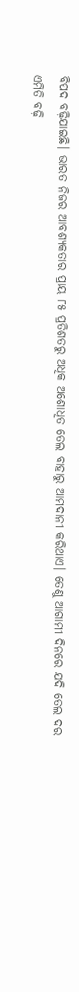ବିପଦ ବଢ଼ିଯାଇଛି। ଭାରତ ନିଜର ଆବଶ୍ୟକତାର ପ୍ରାୟ ୮୫ ପ୍ରତିଶତରୁ ଅଧିକ ଅଶୋଧିତ ତେଲ ବାହାରୁ ଆମଦାନୀ କରିଥାଏ। ତେଣୁ ଆଗାମୀ ଦିନରେ ଯଦି ତେଲ ଦର ଏମିତି ବଢ଼ି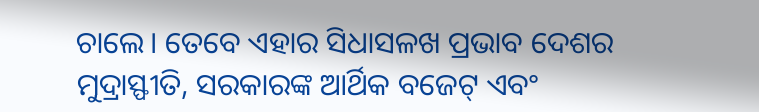ଚାଲେ। ତେବେ ଏହାର ସିଧାସଳଖ ପ୍ରଭାବ ଦେଶର ମୁଦ୍ରାସ୍ଫୀତି, ସରକାରଙ୍କ ଆର୍ଥିକ ବଜେଟ୍ ଏବଂ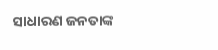ସାଧାରଣ ଜନତାଙ୍କ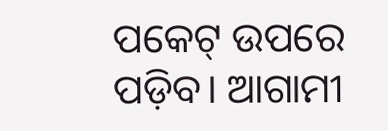ପକେଟ୍ ଉପରେ ପଡ଼ିବ। ଆଗାମୀ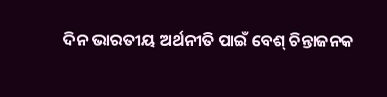ଦିନ ଭାରତୀୟ ଅର୍ଥନୀତି ପାଇଁ ବେଶ୍ ଚିନ୍ତାଜନକ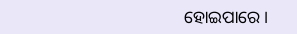ହୋଇପାରେ।